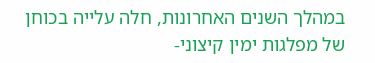במהלך השנים האחרונות, חלה עלייה בכוחן של מפלגות ימין קיצוני-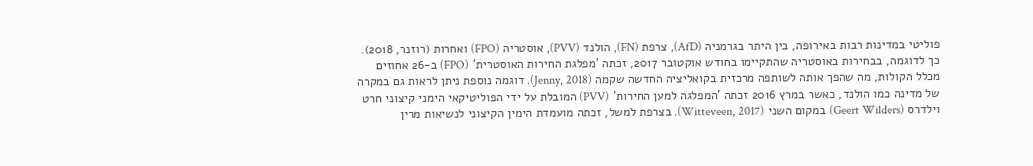פוליטי במדינות רבות באירופה, בין היתר בגרמניה (AfD), צרפת (FN), הולנד (PVV), אוסטריה (FPO) ואחרות (רוזנר, 2018). כך לדוגמה, בבחירות באוסטריה שהתקיימו בחודש אוקטובר 2017, זכתה 'מפלגת החירות האוסטרית' (FPO) ב-26 אחוזים מכלל הקולות, מה שהפך אותה לשותפה מרכזית בקואליציה החדשה שקמה (Jenny, 2018). דוגמה נוספת ניתן לראות גם במקרה של מדינה כמו הולנד, כאשר במרץ 2016 זכתה 'המפלגה למען החירות' (PVV) המובלת על ידי הפוליטיקאי הימני קיצוני חרט וילדרס (Geert Wilders) במקום השני (Witteveen, 2017). בצרפת למשל, זכתה מועמדת הימין הקיצוני לנשיאות מרין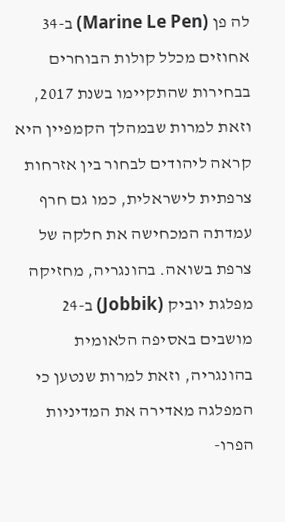לה פן (Marine Le Pen) ב-34 אחוזים מכלל קולות הבוחרים בבחירות שהתקיימו בשנת 2017, וזאת למרות שבמהלך הקמפיין היא קראה ליהודים לבחור בין אזרחות צרפתית לישראלית, כמו גם חרף עמדתה המכחישה את חלקה של צרפת בשואה. בהונגריה, מחזיקה מפלגת יוביק (Jobbik) ב-24 מושבים באסיפה הלאומית בהונגריה, וזאת למרות שנטען כי המפלגה מאדירה את המדיניות הפרו-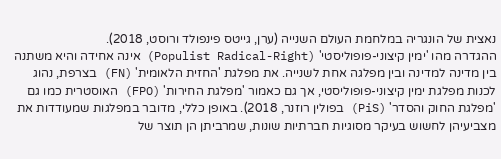נאצית של הונגריה במלחמת העולם השנייה (ערן, גייטס פינפולד ורוסט, 2018).
ההגדרה מהו 'ימין קיצוני-פופוליסטי' (Populist Radical-Right) אינה אחידה והיא משתנה בין מדינה למדינה ובין מפלגה אחת לשנייה. את מפלגת 'החזית הלאומית' (FN) בצרפת, נהוג לכנות מפלגת ימין קיצוני-פופוליסטי, אך גם כאמור 'מפלגת החירות' (FPO) האוסטרית כמו גם 'מפלגת החוק והסדר' (PiS) בפולין רוזנר, 2018). באופן כללי, מדובר במפלגות שמעודדות את מצביעיהן לחשוש בעיקר מסוגיות חברתיות שונות, שמרביתן הן תוצר של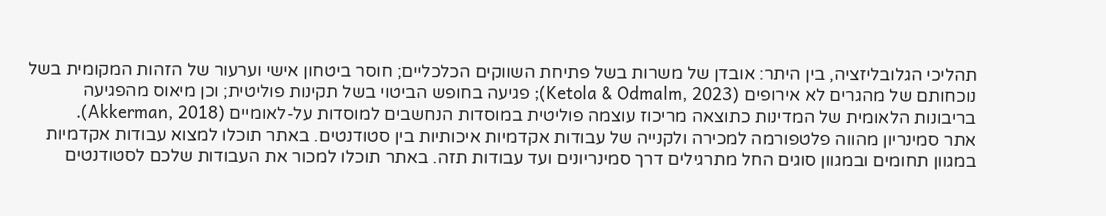תהליכי הגלובליזציה, בין היתר: אובדן של משרות בשל פתיחת השווקים הכלכליים; חוסר ביטחון אישי וערעור של הזהות המקומית בשל נוכחותם של מהגרים לא אירופים (Ketola & Odmalm, 2023); פגיעה בחופש הביטוי בשל תקינות פוליטית; וכן מיאוס מהפגיעה בריבונות הלאומית של המדינות כתוצאה מריכוז עוצמה פוליטית במוסדות הנחשבים למוסדות על-לאומיים (Akkerman, 2018).
אתר סמינריון מהווה פלטפורמה למכירה ולקנייה של עבודות אקדמיות איכותיות בין סטודנטים. באתר תוכלו למצוא עבודות אקדמיות במגוון תחומים ובמגוון סוגים החל מתרגילים דרך סמינריונים ועד עבודות תזה. באתר תוכלו למכור את העבודות שלכם לסטודנטים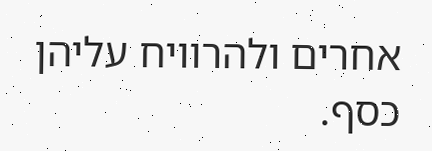אחרים ולהרוויח עליהן כסף.